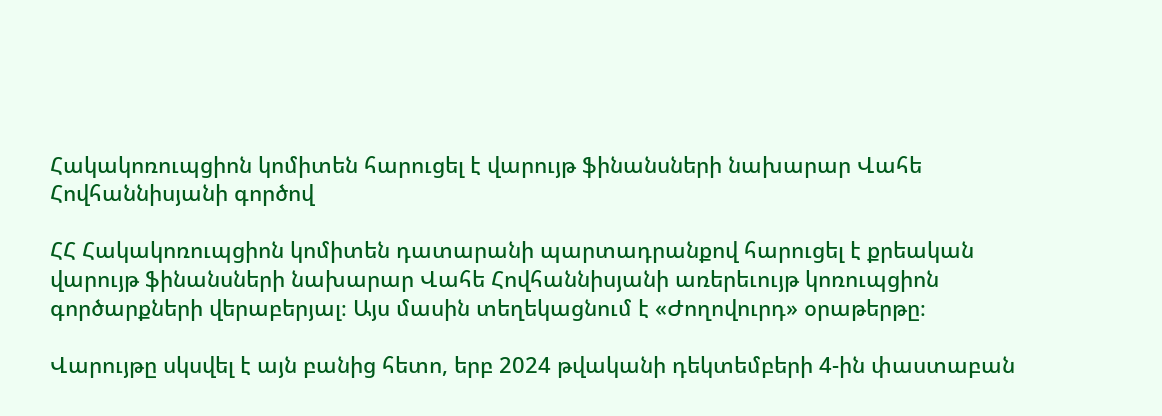Հակակոռուպցիոն կոմիտեն հարուցել է վարույթ ֆինանսների նախարար Վահե Հովհաննիսյանի գործով

ՀՀ Հակակոռուպցիոն կոմիտեն դատարանի պարտադրանքով հարուցել է քրեական վարույթ ֆինանսների նախարար Վահե Հովհաննիսյանի առերեւույթ կոռուպցիոն գործարքների վերաբերյալ։ Այս մասին տեղեկացնում է «Ժողովուրդ» օրաթերթը։

Վարույթը սկսվել է այն բանից հետո, երբ 2024 թվականի դեկտեմբերի 4-ին փաստաբան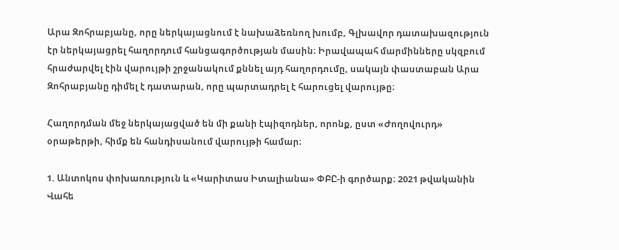Արա Զոհրաբյանը, որը ներկայացնում է նախաձեռնող խումբ, Գլխավոր դատախազություն էր ներկայացրել հաղորդում հանցագործության մասին։ Իրավապահ մարմինները սկզբում հրաժարվել էին վարույթի շրջանակում քննել այդ հաղորդումը, սակայն փաստաբան Արա Զոհրաբյանը դիմել է դատարան, որը պարտադրել է հարուցել վարույթը։

Հաղորդման մեջ ներկայացված են մի քանի էպիզոդներ, որոնք, ըստ «Ժողովուրդ» օրաթերթի, հիմք են հանդիսանում վարույթի համար։

1. Անտոկոս փոխառություն և «Կարիտաս Իտալիանա» ՓԲԸ-ի գործարք։ 2021 թվականին Վահե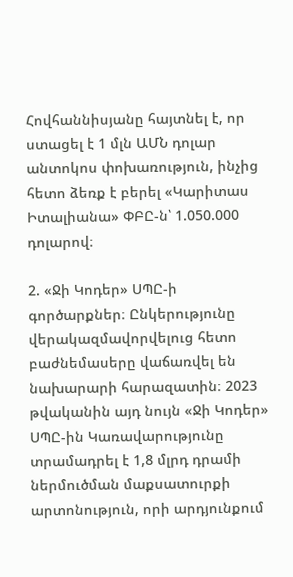Հովհաննիսյանը հայտնել է, որ ստացել է 1 մլն ԱՄՆ դոլար անտոկոս փոխառություն, ինչից հետո ձեռք է բերել «Կարիտաս Իտալիանա» ՓԲԸ-ն՝ 1.050.000 դոլարով։

2. «Ջի Կոդեր» ՍՊԸ-ի գործարքներ։ Ընկերությունը վերակազմավորվելուց հետո բաժնեմասերը վաճառվել են նախարարի հարազատին։ 2023 թվականին այդ նույն «Ջի Կոդեր» ՍՊԸ-ին Կառավարությունը տրամադրել է 1,8 մլրդ դրամի ներմուծման մաքսատուրքի արտոնություն, որի արդյունքում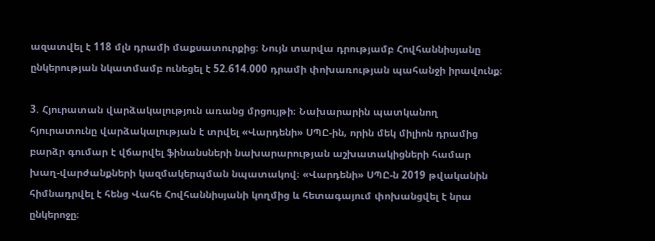ազատվել է 118 մլն դրամի մաքսատուրքից։ Նույն տարվա դրությամբ Հովհաննիսյանը ընկերության նկատմամբ ունեցել է 52.614.000 դրամի փոխառության պահանջի իրավունք։

3. Հյուրատան վարձակալություն առանց մրցույթի։ Նախարարին պատկանող հյուրատունը վարձակալության է տրվել «Վարդենի» ՍՊԸ-ին, որին մեկ միլիոն դրամից բարձր գումար է վճարվել ֆինանսների նախարարության աշխատակիցների համար խաղ-վարժանքների կազմակերպման նպատակով։ «Վարդենի» ՍՊԸ-ն 2019 թվականին հիմնադրվել է հենց Վահե Հովհաննիսյանի կողմից և հետագայում փոխանցվել է նրա ընկերոջը։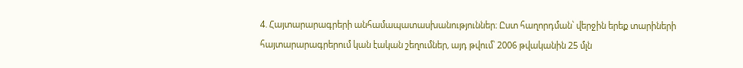4. Հայտարարագրերի անհամապատասխանություններ։ Ըստ հաղորդման՝ վերջին երեք տարիների հայտարարագրերում կան էական շեղումներ, այդ թվում՝ 2006 թվականին 25 մլն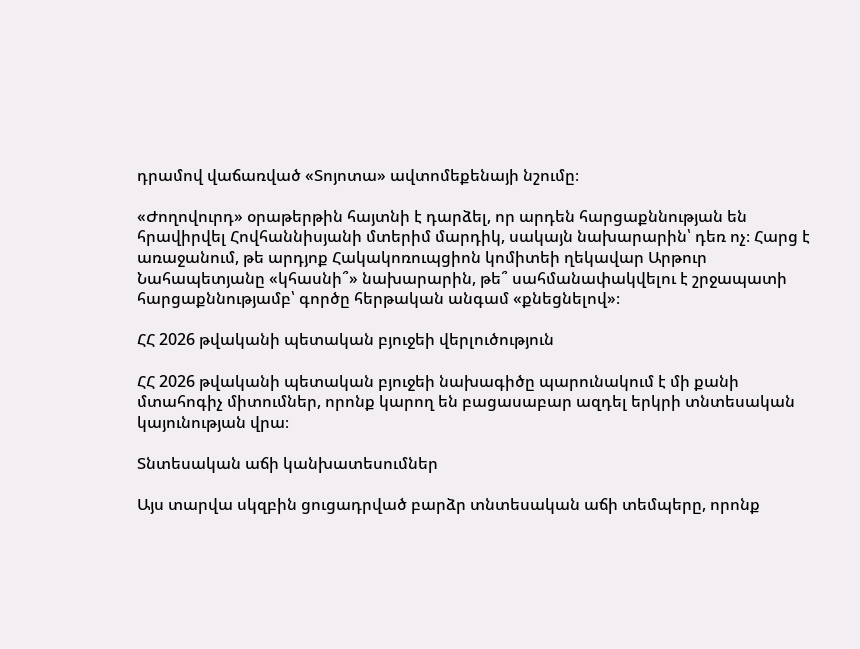դրամով վաճառված «Տոյոտա» ավտոմեքենայի նշումը։

«Ժողովուրդ» օրաթերթին հայտնի է դարձել, որ արդեն հարցաքննության են հրավիրվել Հովհաննիսյանի մտերիմ մարդիկ, սակայն նախարարին՝ դեռ ոչ։ Հարց է առաջանում, թե արդյոք Հակակոռուպցիոն կոմիտեի ղեկավար Արթուր Նահապետյանը «կհասնի՞» նախարարին, թե՞ սահմանափակվելու է շրջապատի հարցաքննությամբ՝ գործը հերթական անգամ «քնեցնելով»։

ՀՀ 2026 թվականի պետական բյուջեի վերլուծություն

ՀՀ 2026 թվականի պետական բյուջեի նախագիծը պարունակում է մի քանի մտահոգիչ միտումներ, որոնք կարող են բացասաբար ազդել երկրի տնտեսական կայունության վրա։

Տնտեսական աճի կանխատեսումներ

Այս տարվա սկզբին ցուցադրված բարձր տնտեսական աճի տեմպերը, որոնք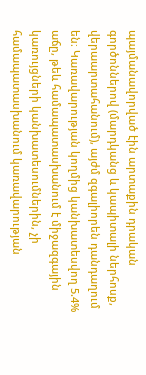պայմանավորված էին արտաքին դրական գործոններով (մարդկանց և կապիտալի ներհոսք, վերաարտահանում), այժմ զգալիորեն դանդաղում են։ Կառավարության կողմից կանխատեսվող 5.4% աճը, թեև համապատասխանում է միջազգային կառույցների կանխատեսումներին, չի համապատասխանում կառավարության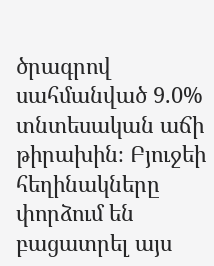ծրագրով սահմանված 9.0% տնտեսական աճի թիրախին։ Բյուջեի հեղինակները փորձում են բացատրել այս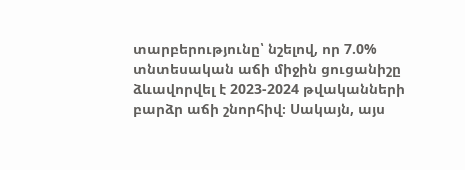տարբերությունը՝ նշելով, որ 7.0% տնտեսական աճի միջին ցուցանիշը ձևավորվել է 2023-2024 թվականների բարձր աճի շնորհիվ։ Սակայն, այս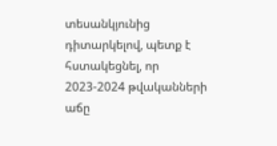տեսանկյունից դիտարկելով, պետք է հստակեցնել, որ 2023-2024 թվականների աճը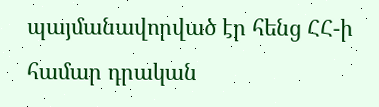պայմանավորված էր հենց ՀՀ-ի համար դրական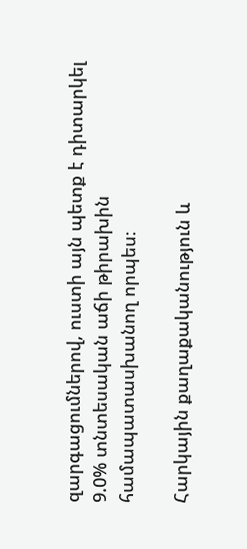զարգացումներով, ուստի այն պետք է դիտարկել 9.0% տնտեսական աճի թիրախին համապատասխանող որպես։

Հարկային քաղաքականություն և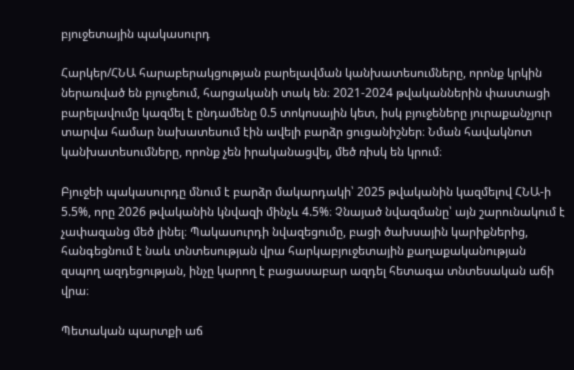բյուջետային պակասուրդ

Հարկեր/ՀՆԱ հարաբերակցության բարելավման կանխատեսումները, որոնք կրկին ներառված են բյուջեում, հարցականի տակ են։ 2021-2024 թվականներին փաստացի բարելավումը կազմել է ընդամենը 0.5 տոկոսային կետ, իսկ բյուջեները յուրաքանչյուր տարվա համար նախատեսում էին ավելի բարձր ցուցանիշներ։ Նման հավակնոտ կանխատեսումները, որոնք չեն իրականացվել, մեծ ռիսկ են կրում։

Բյուջեի պակասուրդը մնում է բարձր մակարդակի՝ 2025 թվականին կազմելով ՀՆԱ-ի 5.5%, որը 2026 թվականին կնվազի մինչև 4.5%։ Չնայած նվազմանը՝ այն շարունակում է չափազանց մեծ լինել։ Պակասուրդի նվազեցումը, բացի ծախսային կարիքներից, հանգեցնում է նաև տնտեսության վրա հարկաբյուջետային քաղաքականության զսպող ազդեցության, ինչը կարող է բացասաբար ազդել հետագա տնտեսական աճի վրա։

Պետական պարտքի աճ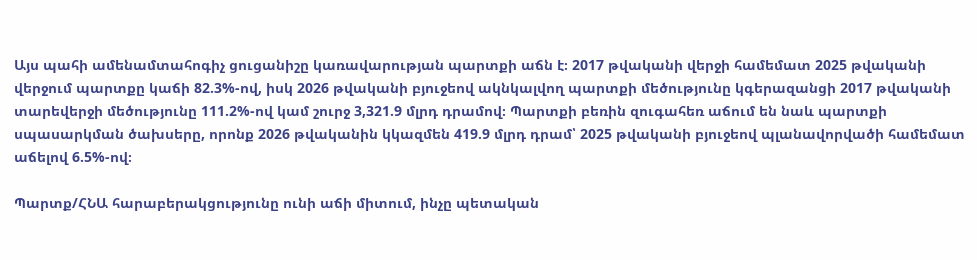Այս պահի ամենամտահոգիչ ցուցանիշը կառավարության պարտքի աճն է։ 2017 թվականի վերջի համեմատ 2025 թվականի վերջում պարտքը կաճի 82.3%-ով, իսկ 2026 թվականի բյուջեով ակնկալվող պարտքի մեծությունը կգերազանցի 2017 թվականի տարեվերջի մեծությունը 111.2%-ով կամ շուրջ 3,321.9 մլրդ դրամով։ Պարտքի բեռին զուգահեռ աճում են նաև պարտքի սպասարկման ծախսերը, որոնք 2026 թվականին կկազմեն 419.9 մլրդ դրամ՝ 2025 թվականի բյուջեով պլանավորվածի համեմատ աճելով 6.5%-ով։

Պարտք/ՀՆԱ հարաբերակցությունը ունի աճի միտում, ինչը պետական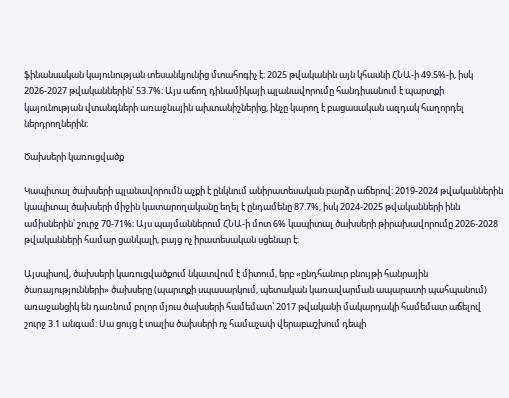ֆինանսական կայունության տեսանկյունից մտահոգիչ է։ 2025 թվականին այն կհասնի ՀՆԱ-ի 49.5%-ի, իսկ 2026-2027 թվականներին՝ 53.7%։ Այս աճող դինամիկայի պլանավորումը հանդիսանում է պարտքի կայունության վտանգների առաջնային ախտանիշներից, ինչը կարող է բացասական ազդակ հաղորդել ներդրողներին։

Ծախսերի կառուցվածք

Կապիտալ ծախսերի պլանավորումն աչքի է ընկնում անիրատեսական բարձր աճերով։ 2019-2024 թվականներին կապիտալ ծախսերի միջին կատարողականը եղել է ընդամենը 87.7%, իսկ 2024-2025 թվականների ինն ամիսներին՝ շուրջ 70-71%։ Այս պայմաններում ՀՆԱ-ի մոտ 6% կապիտալ ծախսերի թիրախավորումը 2026-2028 թվականների համար ցանկալի, բայց ոչ իրատեսական սցենար է։

Այսպիսով, ծախսերի կառուցվածքում նկատվում է միտում, երբ «ընդհանուր բնույթի հանրային ծառայությունների» ծախսերը (պարտքի սպասարկում, պետական կառավարման ապարատի պահպանում) առաջանցիկ են դառնում բոլոր մյուս ծախսերի համեմատ՝ 2017 թվականի մակարդակի համեմատ աճելով շուրջ 3.1 անգամ։ Սա ցույց է տալիս ծախսերի ոչ համաչափ վերաբաշխում դեպի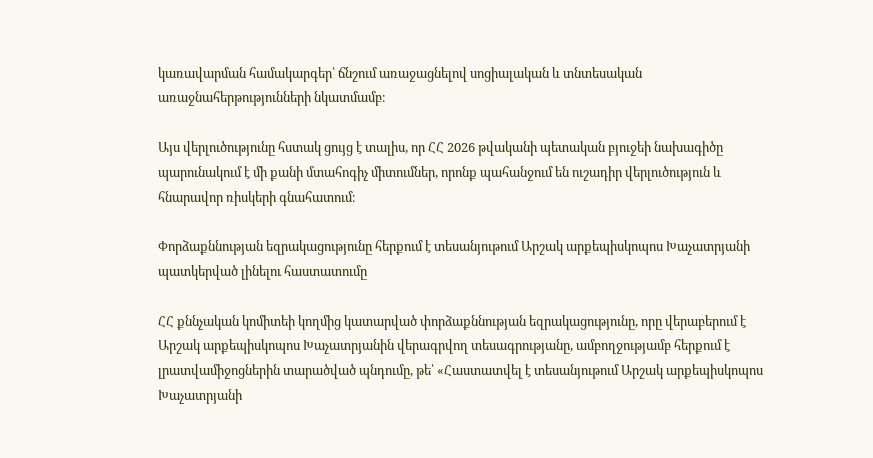կառավարման համակարգեր՝ ճնշում առաջացնելով սոցիալական և տնտեսական առաջնահերթությունների նկատմամբ։

Այս վերլուծությունը հստակ ցույց է տալիս, որ ՀՀ 2026 թվականի պետական բյուջեի նախագիծը պարունակում է մի քանի մտահոգիչ միտումներ, որոնք պահանջում են ուշադիր վերլուծություն և հնարավոր ռիսկերի գնահատում։

Փորձաքննության եզրակացությունը հերքում է տեսանյութում Արշակ արքեպիսկոպոս Խաչատրյանի պատկերված լինելու հաստատումը

ՀՀ քննչական կոմիտեի կողմից կատարված փորձաքննության եզրակացությունը, որը վերաբերում է Արշակ արքեպիսկոպոս Խաչատրյանին վերագրվող տեսագրությանը, ամբողջությամբ հերքում է լրատվամիջոցներին տարածված պնդումը, թե՝ «Հաստատվել է տեսանյութում Արշակ արքեպիսկոպոս Խաչատրյանի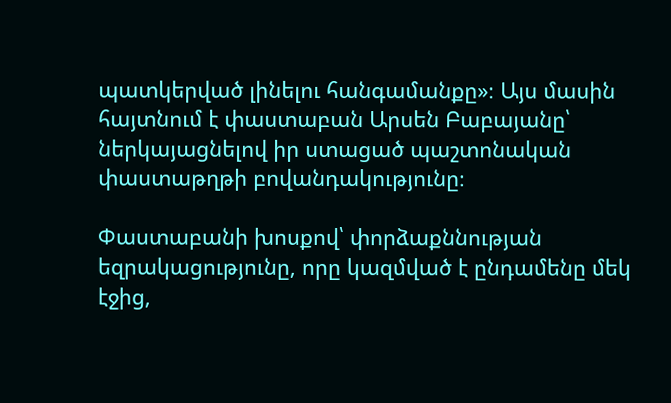պատկերված լինելու հանգամանքը»։ Այս մասին հայտնում է փաստաբան Արսեն Բաբայանը՝ ներկայացնելով իր ստացած պաշտոնական փաստաթղթի բովանդակությունը։

Փաստաբանի խոսքով՝ փորձաքննության եզրակացությունը, որը կազմված է ընդամենը մեկ էջից,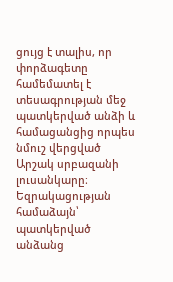ցույց է տալիս, որ փորձագետը համեմատել է տեսագրության մեջ պատկերված անձի և համացանցից որպես նմուշ վերցված Արշակ սրբազանի լուսանկարը։ Եզրակացության համաձայն՝ պատկերված անձանց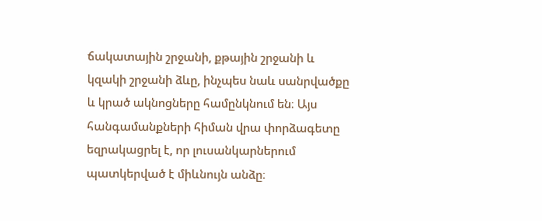ճակատային շրջանի, քթային շրջանի և կզակի շրջանի ձևը, ինչպես նաև սանրվածքը և կրած ակնոցները համընկնում են։ Այս հանգամանքների հիման վրա փորձագետը եզրակացրել է, որ լուսանկարներում պատկերված է միևնույն անձը։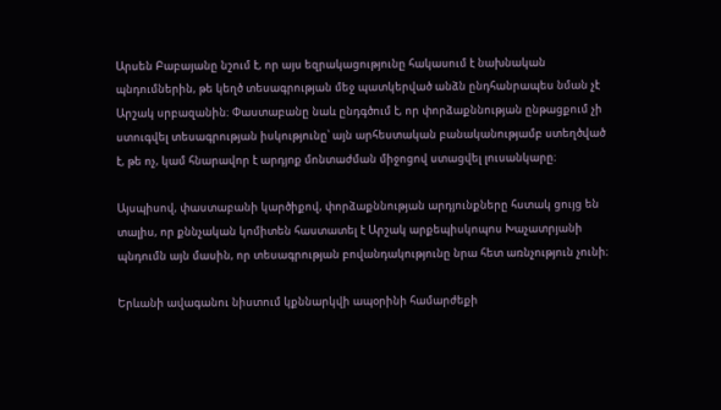Արսեն Բաբայանը նշում է, որ այս եզրակացությունը հակասում է նախնական պնդումներին, թե կեղծ տեսագրության մեջ պատկերված անձն ընդհանրապես նման չէ Արշակ սրբազանին։ Փաստաբանը նաև ընդգծում է, որ փորձաքննության ընթացքում չի ստուգվել տեսագրության իսկությունը՝ այն արհեստական բանականությամբ ստեղծված է, թե ոչ, կամ հնարավոր է արդյոք մոնտաժման միջոցով ստացվել լուսանկարը։

Այսպիսով, փաստաբանի կարծիքով, փորձաքննության արդյունքները հստակ ցույց են տալիս, որ քննչական կոմիտեն հաստատել է Արշակ արքեպիսկոպոս Խաչատրյանի պնդումն այն մասին, որ տեսագրության բովանդակությունը նրա հետ առնչություն չունի։

Երևանի ավագանու նիստում կքննարկվի ապօրինի համարժեքի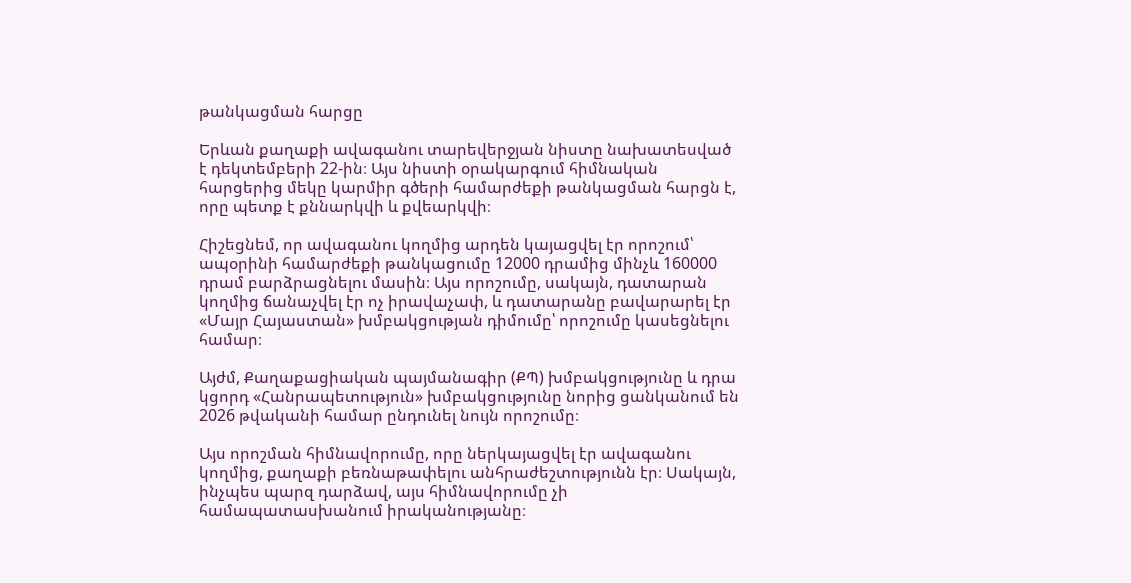թանկացման հարցը

Երևան քաղաքի ավագանու տարեվերջյան նիստը նախատեսված է դեկտեմբերի 22-ին։ Այս նիստի օրակարգում հիմնական հարցերից մեկը կարմիր գծերի համարժեքի թանկացման հարցն է, որը պետք է քննարկվի և քվեարկվի։

Հիշեցնեմ, որ ավագանու կողմից արդեն կայացվել էր որոշում՝ ապօրինի համարժեքի թանկացումը 12000 դրամից մինչև 160000 դրամ բարձրացնելու մասին։ Այս որոշումը, սակայն, դատարան կողմից ճանաչվել էր ոչ իրավաչափ, և դատարանը բավարարել էր «Մայր Հայաստան» խմբակցության դիմումը՝ որոշումը կասեցնելու համար։

Այժմ, Քաղաքացիական պայմանագիր (ՔՊ) խմբակցությունը և դրա կցորդ «Հանրապետություն» խմբակցությունը նորից ցանկանում են 2026 թվականի համար ընդունել նույն որոշումը։

Այս որոշման հիմնավորումը, որը ներկայացվել էր ավագանու կողմից, քաղաքի բեռնաթափելու անհրաժեշտությունն էր։ Սակայն, ինչպես պարզ դարձավ, այս հիմնավորումը չի համապատասխանում իրականությանը։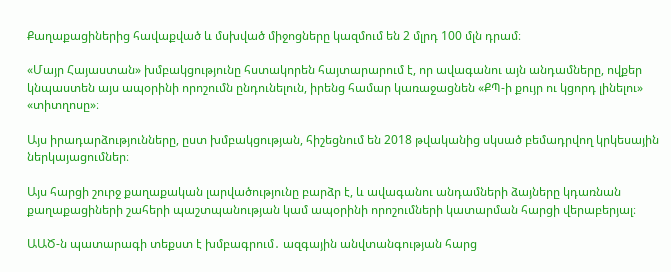Քաղաքացիներից հավաքված և մսխված միջոցները կազմում են 2 մլրդ 100 մլն դրամ։

«Մայր Հայաստան» խմբակցությունը հստակորեն հայտարարում է, որ ավագանու այն անդամները, ովքեր կնպաստեն այս ապօրինի որոշումն ընդունելուն, իրենց համար կառաջացնեն «ՔՊ-ի քույր ու կցորդ լինելու» «տիտղոսը»։

Այս իրադարձությունները, ըստ խմբակցության, հիշեցնում են 2018 թվականից սկսած բեմադրվող կրկեսային ներկայացումներ։

Այս հարցի շուրջ քաղաքական լարվածությունը բարձր է, և ավագանու անդամների ձայները կդառնան քաղաքացիների շահերի պաշտպանության կամ ապօրինի որոշումների կատարման հարցի վերաբերյալ։

ԱԱԾ-ն պատարագի տեքստ է խմբագրում․ ազգային անվտանգության հարց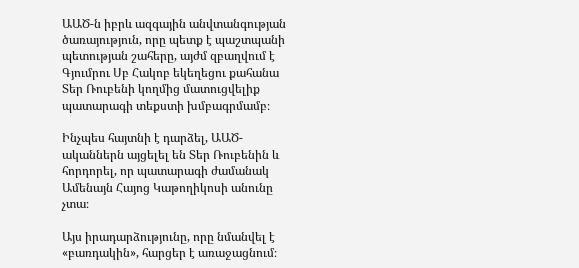ԱԱԾ-ն իբրև ազգային անվտանգության ծառայություն, որը պետք է պաշտպանի պետության շահերը, այժմ զբաղվում է Գյումրու Սբ Հակոբ եկեղեցու քահանա Տեր Ռուբենի կողմից մատուցվելիք պատարագի տեքստի խմբագրմամբ։

Ինչպես հայտնի է դարձել, ԱԱԾ-ականներն այցելել են Տեր Ռուբենին և հորդորել, որ պատարագի ժամանակ Ամենայն Հայոց Կաթողիկոսի անունը չտա։

Այս իրադարձությունը, որը նմանվել է «բառդակին», հարցեր է առաջացնում։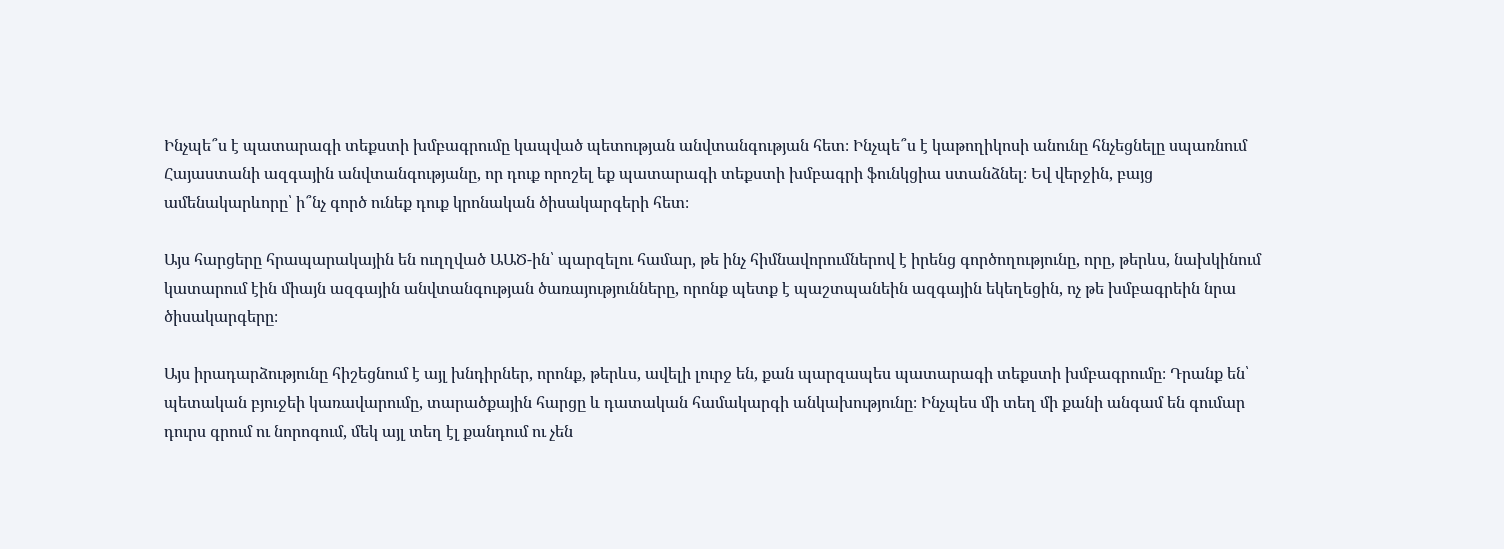Ինչպե՞ս է պատարագի տեքստի խմբագրումը կապված պետության անվտանգության հետ։ Ինչպե՞ս է կաթողիկոսի անունը հնչեցնելը սպառնում Հայաստանի ազգային անվտանգությանը, որ դուք որոշել եք պատարագի տեքստի խմբագրի ֆունկցիա ստանձնել։ Եվ վերջին, բայց ամենակարևորը՝ ի՞նչ գործ ունեք դուք կրոնական ծիսակարգերի հետ։

Այս հարցերը հրապարակային են ուղղված ԱԱԾ-ին՝ պարզելու համար, թե ինչ հիմնավորումներով է իրենց գործողությունը, որը, թերևս, նախկինում կատարում էին միայն ազգային անվտանգության ծառայությունները, որոնք պետք է պաշտպանեին ազգային եկեղեցին, ոչ թե խմբագրեին նրա ծիսակարգերը։

Այս իրադարձությունը հիշեցնում է այլ խնդիրներ, որոնք, թերևս, ավելի լուրջ են, քան պարզապես պատարագի տեքստի խմբագրումը։ Դրանք են՝ պետական բյուջեի կառավարումը, տարածքային հարցը և դատական համակարգի անկախությունը։ Ինչպես մի տեղ մի քանի անգամ են գումար դուրս գրում ու նորոգում, մեկ այլ տեղ էլ քանդում ու չեն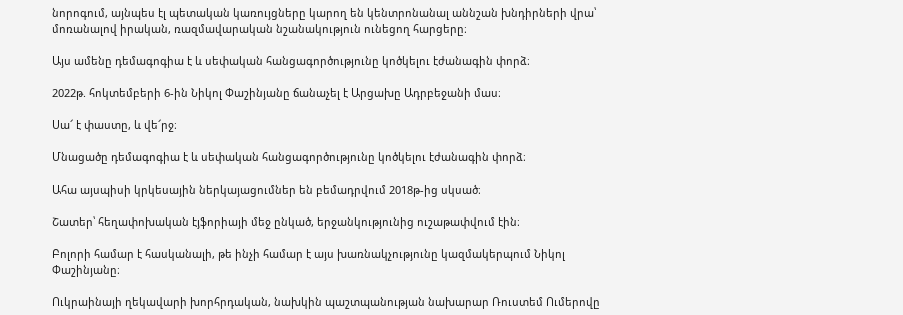նորոգում, այնպես էլ պետական կառույցները կարող են կենտրոնանալ աննշան խնդիրների վրա՝ մոռանալով իրական, ռազմավարական նշանակություն ունեցող հարցերը։

Այս ամենը դեմագոգիա է և սեփական հանցագործությունը կոծկելու էժանագին փորձ։

2022թ. հոկտեմբերի 6-ին Նիկոլ Փաշինյանը ճանաչել է Արցախը Ադրբեջանի մաս։

Սա՜ է փաստը, և վե՜րջ։

Մնացածը դեմագոգիա է և սեփական հանցագործությունը կոծկելու էժանագին փորձ։

Ահա այսպիսի կրկեսային ներկայացումներ են բեմադրվում 2018թ-ից սկսած։

Շատեր՝ հեղափոխական էյֆորիայի մեջ ընկած, երջանկությունից ուշաթափվում էին։

Բոլորի համար է հասկանալի, թե ինչի համար է այս խառնակչությունը կազմակերպում Նիկոլ Փաշինյանը։

Ուկրաինայի ղեկավարի խորհրդական, նախկին պաշտպանության նախարար Ռուստեմ Ումերովը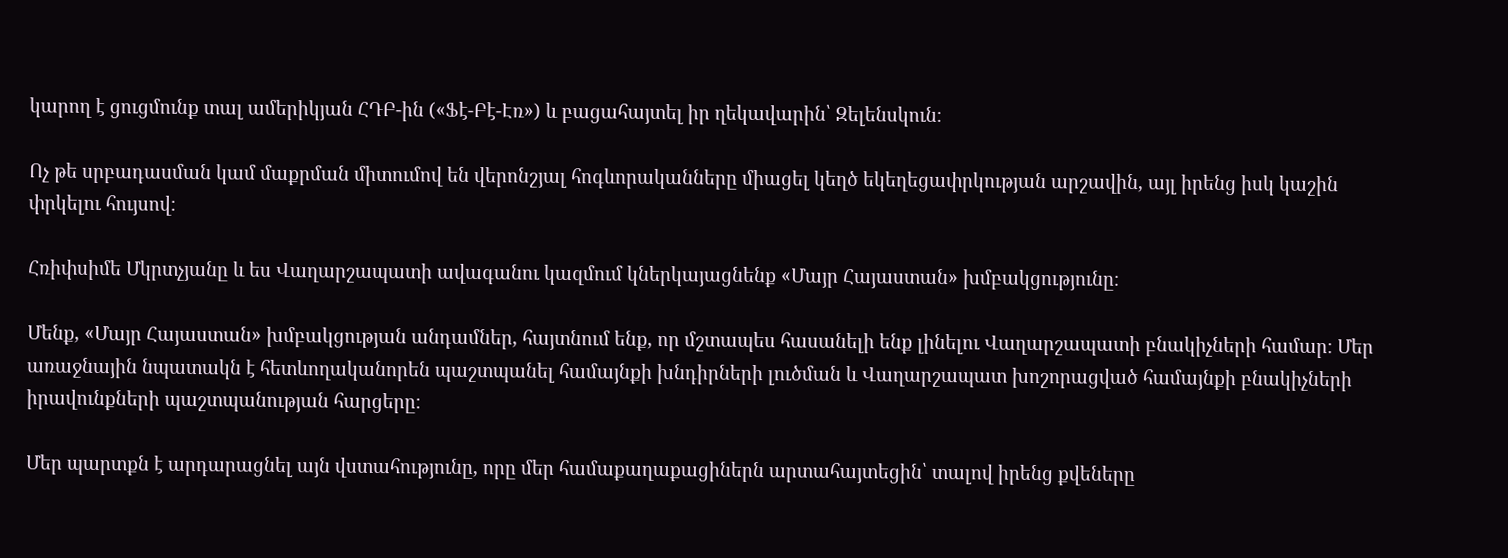կարող է ցուցմունք տալ ամերիկյան ՀԴԲ-ին («Ֆէ-Բէ-Էռ») և բացահայտել իր ղեկավարին՝ Զելենսկուն։

Ոչ թե սրբադասման կամ մաքրման միտումով են վերոնշյալ հոգևորականները միացել կեղծ եկեղեցափրկության արշավին, այլ իրենց իսկ կաշին փրկելու հույսով։

Հռիփսիմե Մկրտչյանը և ես Վաղարշապատի ավագանու կազմում կներկայացնենք «Մայր Հայաստան» խմբակցությունը։

Մենք, «Մայր Հայաստան» խմբակցության անդամներ, հայտնում ենք, որ մշտապես հասանելի ենք լինելու Վաղարշապատի բնակիչների համար։ Մեր առաջնային նպատակն է հետևողականորեն պաշտպանել համայնքի խնդիրների լուծման և Վաղարշապատ խոշորացված համայնքի բնակիչների իրավունքների պաշտպանության հարցերը։

Մեր պարտքն է արդարացնել այն վստահությունը, որը մեր համաքաղաքացիներն արտահայտեցին՝ տալով իրենց քվեները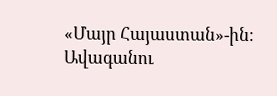«Մայր Հայաստան»-ին։ Ավագանու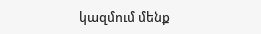կազմում մենք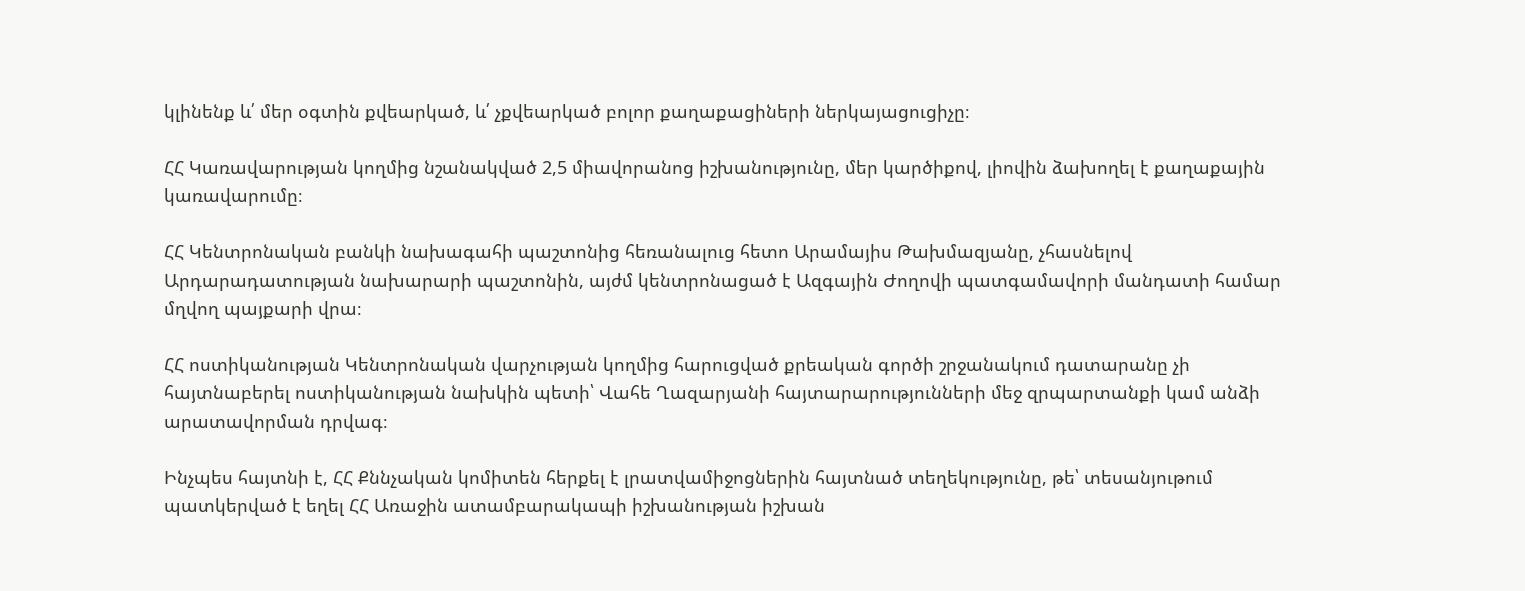կլինենք և՛ մեր օգտին քվեարկած, և՛ չքվեարկած բոլոր քաղաքացիների ներկայացուցիչը։

ՀՀ Կառավարության կողմից նշանակված 2,5 միավորանոց իշխանությունը, մեր կարծիքով, լիովին ձախողել է քաղաքային կառավարումը։

ՀՀ Կենտրոնական բանկի նախագահի պաշտոնից հեռանալուց հետո Արամայիս Թախմազյանը, չհասնելով Արդարադատության նախարարի պաշտոնին, այժմ կենտրոնացած է Ազգային Ժողովի պատգամավորի մանդատի համար մղվող պայքարի վրա։

ՀՀ ոստիկանության Կենտրոնական վարչության կողմից հարուցված քրեական գործի շրջանակում դատարանը չի հայտնաբերել ոստիկանության նախկին պետի՝ Վահե Ղազարյանի հայտարարությունների մեջ զրպարտանքի կամ անձի արատավորման դրվագ։

Ինչպես հայտնի է, ՀՀ Քննչական կոմիտեն հերքել է լրատվամիջոցներին հայտնած տեղեկությունը, թե՝ տեսանյութում պատկերված է եղել ՀՀ Առաջին ատամբարակապի իշխանության իշխան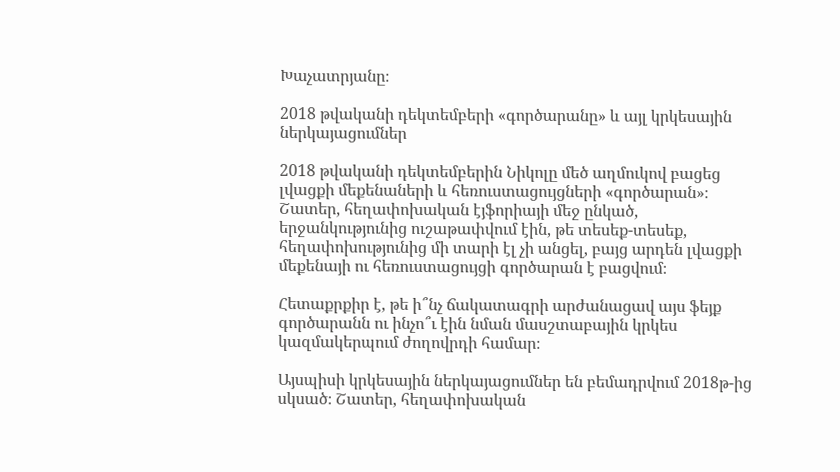Խաչատրյանը։

2018 թվականի դեկտեմբերի «գործարանը» և այլ կրկեսային ներկայացումներ

2018 թվականի դեկտեմբերին Նիկոլը մեծ աղմուկով բացեց լվացքի մեքենաների և հեռուստացույցների «գործարան»։ Շատեր, հեղափոխական էյֆորիայի մեջ ընկած, երջանկությունից ուշաթափվում էին, թե տեսեք-տեսեք, հեղափոխությունից մի տարի էլ չի անցել, բայց արդեն լվացքի մեքենայի ու հեռուստացույցի գործարան է բացվում։

Հետաքրքիր է, թե ի՞նչ ճակատագրի արժանացավ այս ֆեյք գործարանն ու ինչո՞ւ էին նման մասշտաբային կրկես կազմակերպում ժողովրդի համար։

Այսպիսի կրկեսային ներկայացումներ են բեմադրվում 2018թ-ից սկսած։ Շատեր, հեղափոխական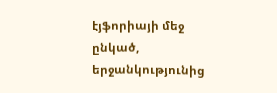էյֆորիայի մեջ ընկած, երջանկությունից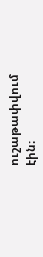ուշաթափվում էին։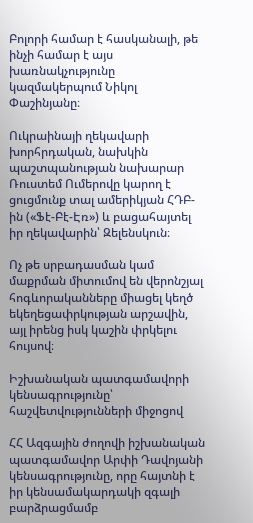Բոլորի համար է հասկանալի, թե ինչի համար է այս խառնակչությունը կազմակերպում Նիկոլ Փաշինյանը։

Ուկրաինայի ղեկավարի խորհրդական, նախկին պաշտպանության նախարար Ռուստեմ Ումերովը կարող է ցուցմունք տալ ամերիկյան ՀԴԲ-ին («Ֆէ-Բէ-Էռ») և բացահայտել իր ղեկավարին՝ Զելենսկուն։

Ոչ թե սրբադասման կամ մաքրման միտումով են վերոնշյալ հոգևորականները միացել կեղծ եկեղեցափրկության արշավին, այլ իրենց իսկ կաշին փրկելու հույսով։

Իշխանական պատգամավորի կենսագրությունը՝ հաշվետվությունների միջոցով

ՀՀ Ազգային ժողովի իշխանական պատգամավոր Արփի Դավոյանի կենսագրությունը, որը հայտնի է իր կենսամակարդակի զգալի բարձրացմամբ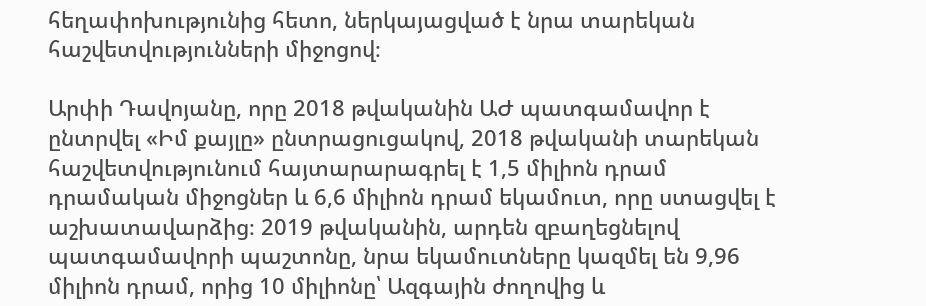հեղափոխությունից հետո, ներկայացված է նրա տարեկան հաշվետվությունների միջոցով։

Արփի Դավոյանը, որը 2018 թվականին ԱԺ պատգամավոր է ընտրվել «Իմ քայլը» ընտրացուցակով, 2018 թվականի տարեկան հաշվետվությունում հայտարարագրել է 1,5 միլիոն դրամ դրամական միջոցներ և 6,6 միլիոն դրամ եկամուտ, որը ստացվել է աշխատավարձից։ 2019 թվականին, արդեն զբաղեցնելով պատգամավորի պաշտոնը, նրա եկամուտները կազմել են 9,96 միլիոն դրամ, որից 10 միլիոնը՝ Ազգային ժողովից և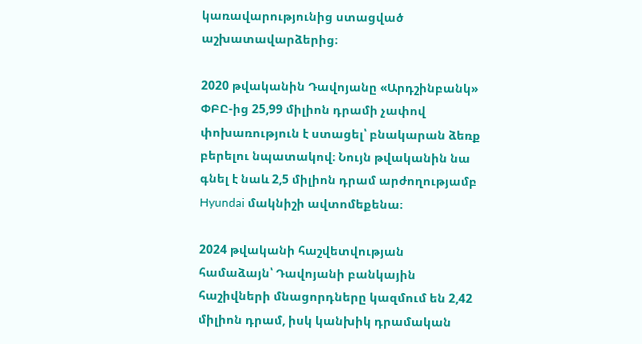կառավարությունից ստացված աշխատավարձերից։

2020 թվականին Դավոյանը «Արդշինբանկ» ՓԲԸ-ից 25,99 միլիոն դրամի չափով փոխառություն է ստացել՝ բնակարան ձեռք բերելու նպատակով։ Նույն թվականին նա գնել է նաև 2,5 միլիոն դրամ արժողությամբ Hyundai մակնիշի ավտոմեքենա։

2024 թվականի հաշվետվության համաձայն՝ Դավոյանի բանկային հաշիվների մնացորդները կազմում են 2,42 միլիոն դրամ, իսկ կանխիկ դրամական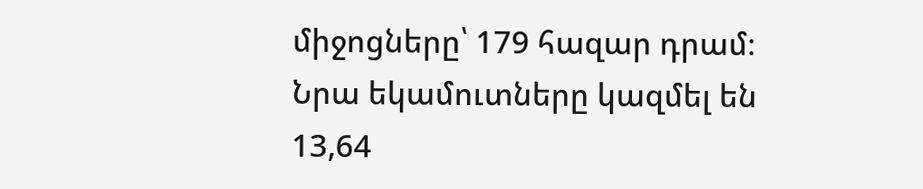միջոցները՝ 179 հազար դրամ։ Նրա եկամուտները կազմել են 13,64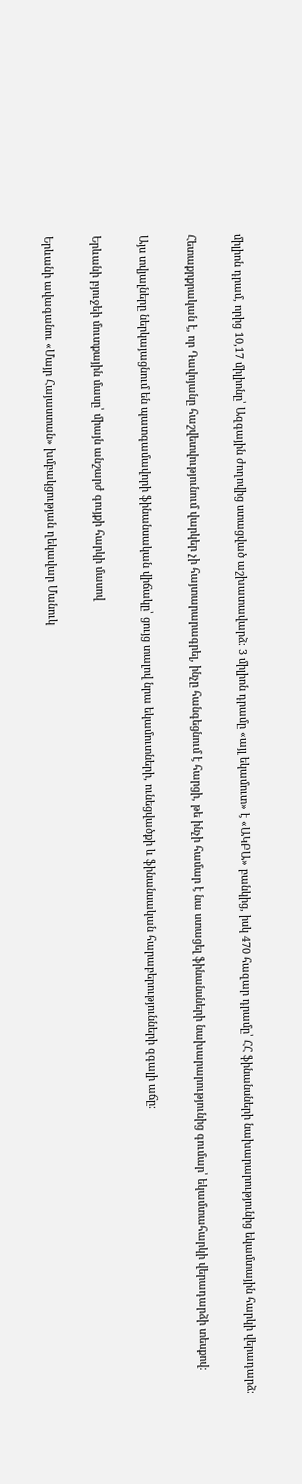միլիոն դրամ, որից 10,17 միլիոնը՝ Ազգային ժողովից ստացված աշխատավարձ։ 3 միլիոն դրամը «այլ եկամուտ» է «ԱԿԲԱ» բանկից, իսկ 470 հազար դրամը՝ ՀՀ ֆինանսների նախարարությունից եկամտային հարկի վերադարձ։

Հետաքրքրական է, որ Դավոյանը հաշվետվությունում վարկեր չի հայտարարագրել, ինչը հանգեցնում է հարցի, թե ինչի համար է նա ստացել ֆինանսների նախարարությունից գումար՝ եկամտահարկի վերադարձի տեսքով։

Այս տվյալները ներկայացնում են պատգամավորի ֆինանսական վիճակը՝ ցույց տալով նրա եկամուտների, ունեցվածքի և ֆինանսական հարաբերությունների զգալի աճը։

Երևանի բյուջեի մուտքային մասը՝ միայն անշարժ գույքի հարկի մասով

Երևանի ավագանու «Մայր Հայաստան» խմբակցության ղեկավար Մանուկ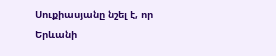Սուքիասյանը նշել է, որ Երևանի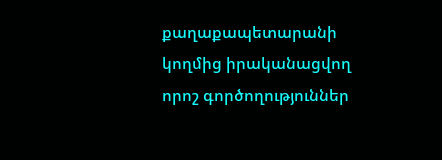քաղաքապետարանի կողմից իրականացվող որոշ գործողություններ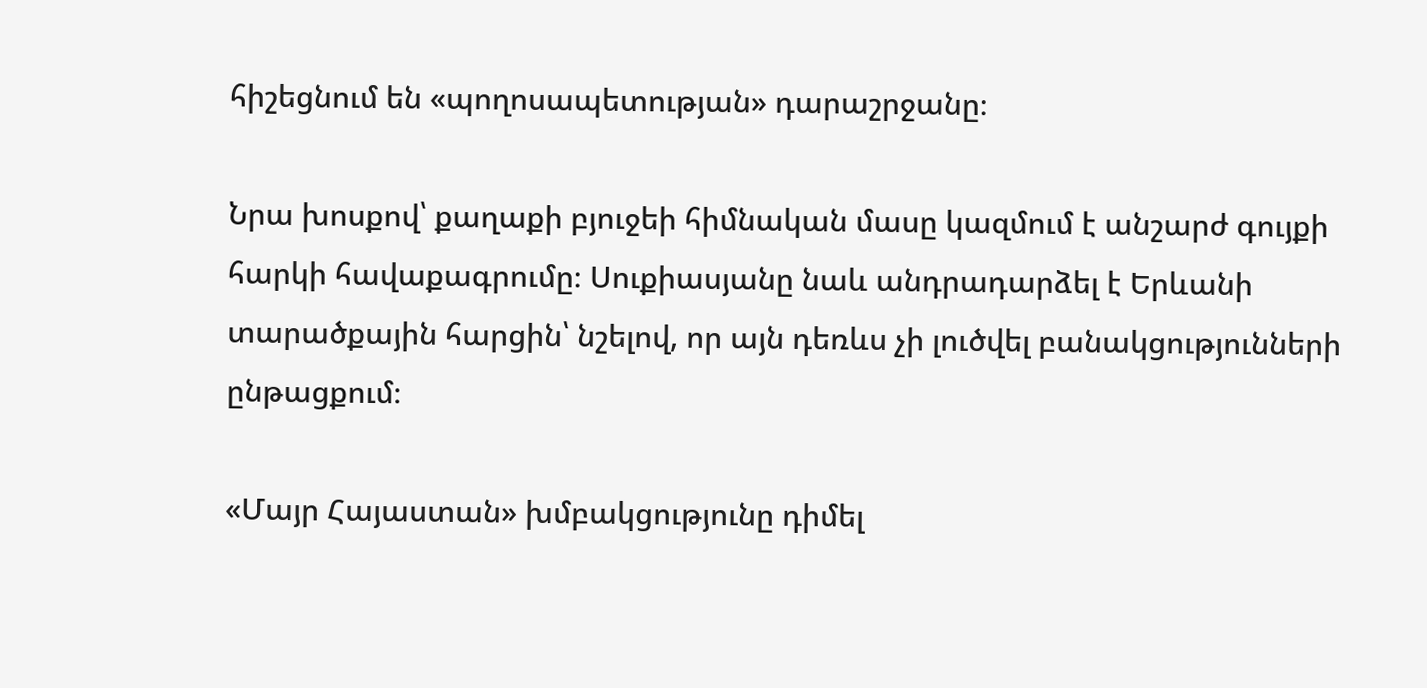հիշեցնում են «պողոսապետության» դարաշրջանը։

Նրա խոսքով՝ քաղաքի բյուջեի հիմնական մասը կազմում է անշարժ գույքի հարկի հավաքագրումը։ Սուքիասյանը նաև անդրադարձել է Երևանի տարածքային հարցին՝ նշելով, որ այն դեռևս չի լուծվել բանակցությունների ընթացքում։

«Մայր Հայաստան» խմբակցությունը դիմել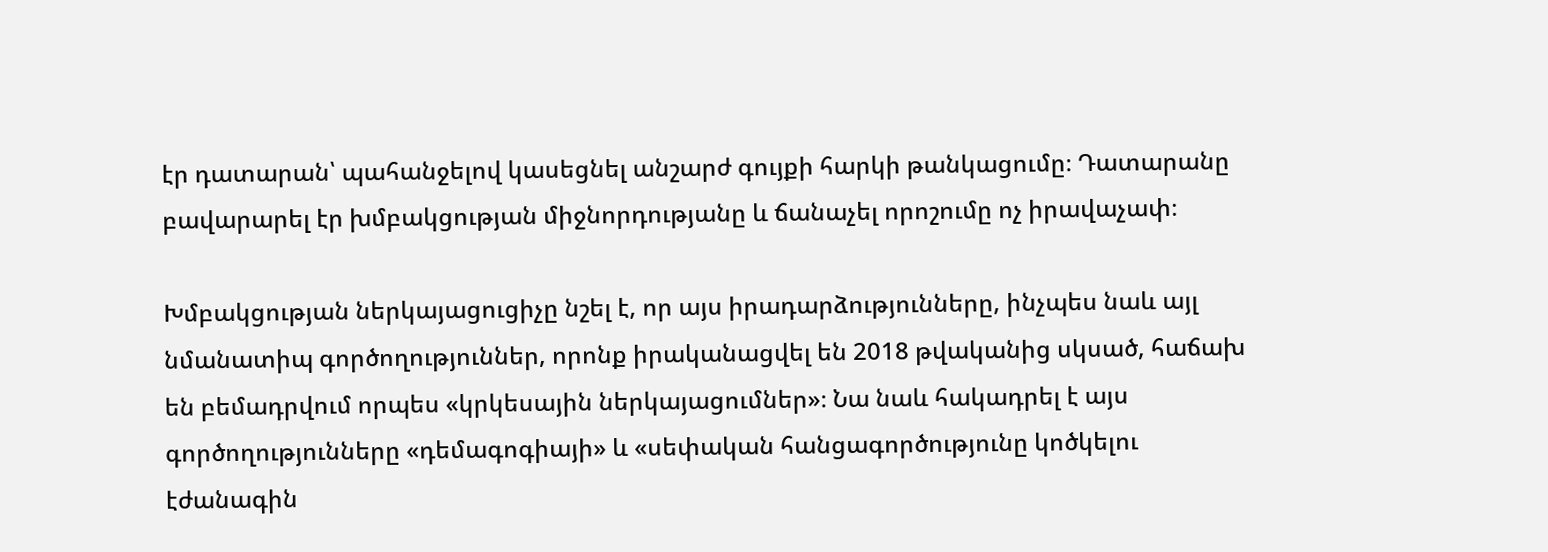էր դատարան՝ պահանջելով կասեցնել անշարժ գույքի հարկի թանկացումը։ Դատարանը բավարարել էր խմբակցության միջնորդությանը և ճանաչել որոշումը ոչ իրավաչափ։

Խմբակցության ներկայացուցիչը նշել է, որ այս իրադարձությունները, ինչպես նաև այլ նմանատիպ գործողություններ, որոնք իրականացվել են 2018 թվականից սկսած, հաճախ են բեմադրվում որպես «կրկեսային ներկայացումներ»։ Նա նաև հակադրել է այս գործողությունները «դեմագոգիայի» և «սեփական հանցագործությունը կոծկելու էժանագին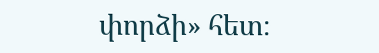փորձի» հետ։